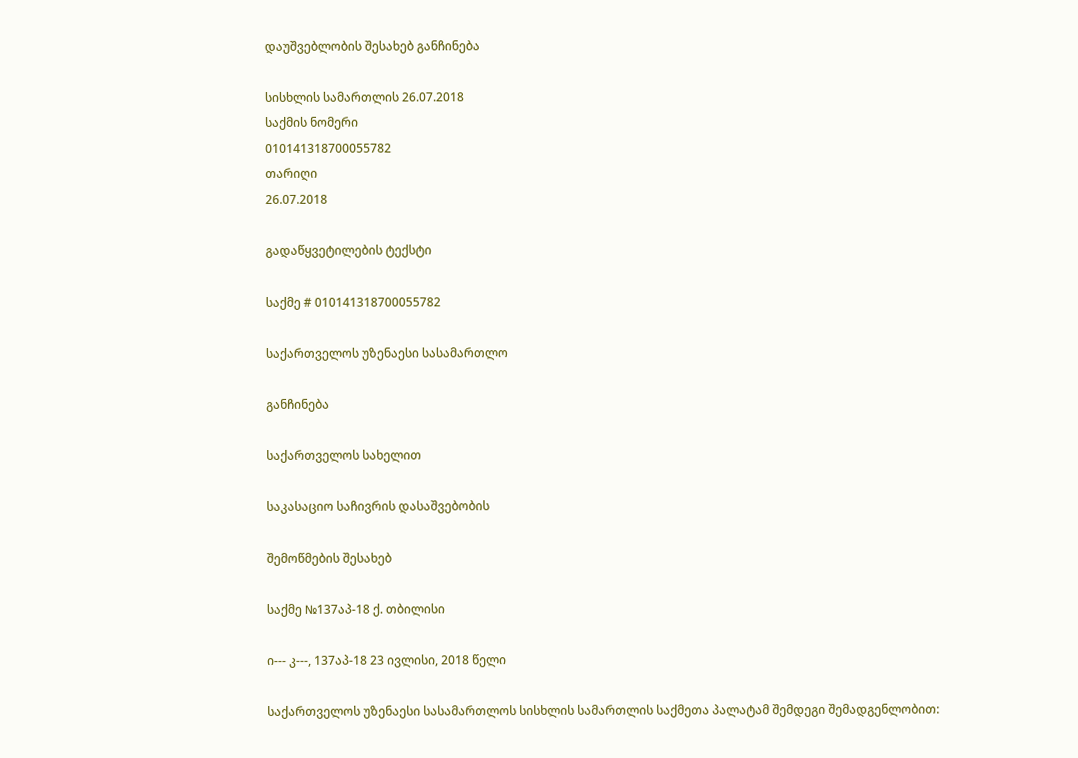დაუშვებლობის შესახებ განჩინება

სისხლის სამართლის 26.07.2018
საქმის ნომერი
010141318700055782
თარიღი
26.07.2018

გადაწყვეტილების ტექსტი

საქმე # 010141318700055782

საქართველოს უზენაესი სასამართლო

განჩინება

საქართველოს სახელით

საკასაციო საჩივრის დასაშვებობის

შემოწმების შესახებ

საქმე №137აპ-18 ქ. თბილისი

ი--- კ---, 137აპ-18 23 ივლისი, 2018 წელი

საქართველოს უზენაესი სასამართლოს სისხლის სამართლის საქმეთა პალატამ შემდეგი შემადგენლობით: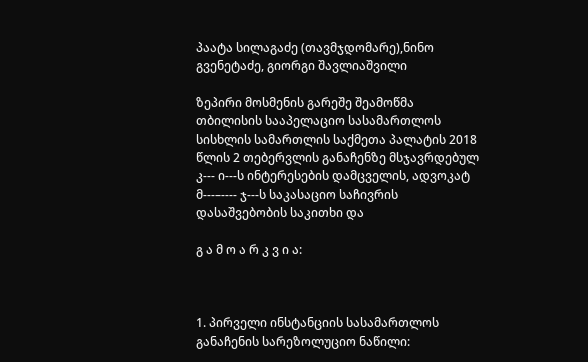პაატა სილაგაძე (თავმჯდომარე),ნინო გვენეტაძე, გიორგი შავლიაშვილი

ზეპირი მოსმენის გარეშე შეამოწმა თბილისის სააპელაციო სასამართლოს სისხლის სამართლის საქმეთა პალატის 2018 წლის 2 თებერვლის განაჩენზე მსჯავრდებულ კ--- ი---ს ინტერესების დამცველის, ადვოკატ მ---–---- ჯ---ს საკასაციო საჩივრის დასაშვებობის საკითხი და

გ ა მ ო ა რ კ ვ ი ა:



1. პირველი ინსტანციის სასამართლოს განაჩენის სარეზოლუციო ნაწილი: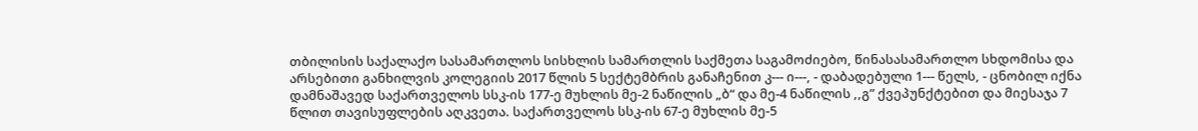თბილისის საქალაქო სასამართლოს სისხლის სამართლის საქმეთა საგამოძიებო, წინასასამართლო სხდომისა და არსებითი განხილვის კოლეგიის 2017 წლის 5 სექტემბრის განაჩენით კ--- ი---, - დაბადებული 1--- წელს, - ცნობილ იქნა დამნაშავედ საქართველოს სსკ-ის 177-ე მუხლის მე-2 ნაწილის „ბ“ და მე-4 ნაწილის ,,გ” ქვეპუნქტებით და მიესაჯა 7 წლით თავისუფლების აღკვეთა. საქართველოს სსკ-ის 67-ე მუხლის მე-5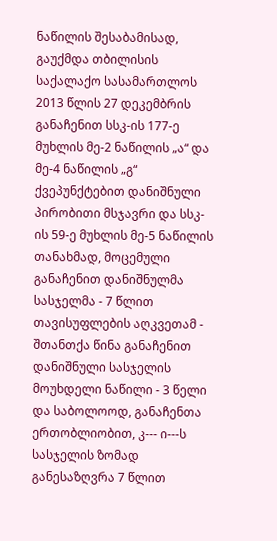ნაწილის შესაბამისად, გაუქმდა თბილისის საქალაქო სასამართლოს 2013 წლის 27 დეკემბრის განაჩენით სსკ-ის 177-ე მუხლის მე-2 ნაწილის „ა“ და მე-4 ნაწილის „გ“ ქვეპუნქტებით დანიშნული პირობითი მსჯავრი და სსკ-ის 59-ე მუხლის მე-5 ნაწილის თანახმად, მოცემული განაჩენით დანიშნულმა სასჯელმა - 7 წლით თავისუფლების აღკვეთამ - შთანთქა წინა განაჩენით დანიშნული სასჯელის მოუხდელი ნაწილი - 3 წელი და საბოლოოდ, განაჩენთა ერთობლიობით, კ--- ი---ს სასჯელის ზომად განესაზღვრა 7 წლით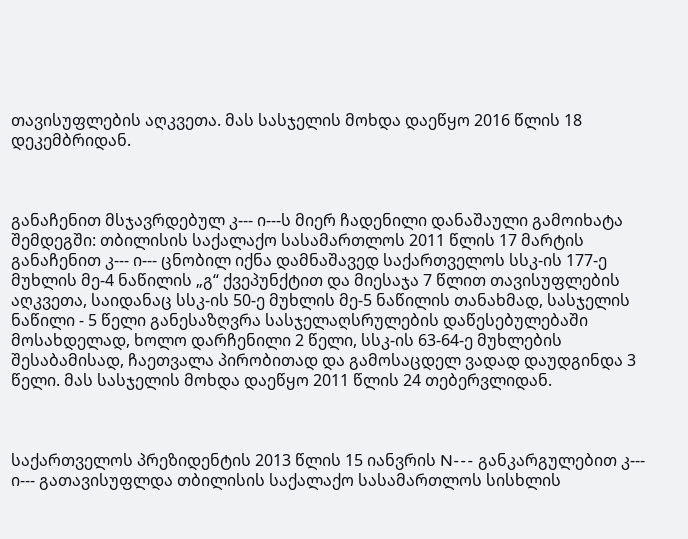თავისუფლების აღკვეთა. მას სასჯელის მოხდა დაეწყო 2016 წლის 18 დეკემბრიდან.



განაჩენით მსჯავრდებულ კ--- ი---ს მიერ ჩადენილი დანაშაული გამოიხატა შემდეგში: თბილისის საქალაქო სასამართლოს 2011 წლის 17 მარტის განაჩენით კ--- ი--- ცნობილ იქნა დამნაშავედ საქართველოს სსკ-ის 177-ე მუხლის მე-4 ნაწილის „გ“ ქვეპუნქტით და მიესაჯა 7 წლით თავისუფლების აღკვეთა, საიდანაც სსკ-ის 50-ე მუხლის მე-5 ნაწილის თანახმად, სასჯელის ნაწილი - 5 წელი განესაზღვრა სასჯელაღსრულების დაწესებულებაში მოსახდელად, ხოლო დარჩენილი 2 წელი, სსკ-ის 63-64-ე მუხლების შესაბამისად, ჩაეთვალა პირობითად და გამოსაცდელ ვადად დაუდგინდა 3 წელი. მას სასჯელის მოხდა დაეწყო 2011 წლის 24 თებერვლიდან.



საქართველოს პრეზიდენტის 2013 წლის 15 იანვრის N--- განკარგულებით კ--- ი--- გათავისუფლდა თბილისის საქალაქო სასამართლოს სისხლის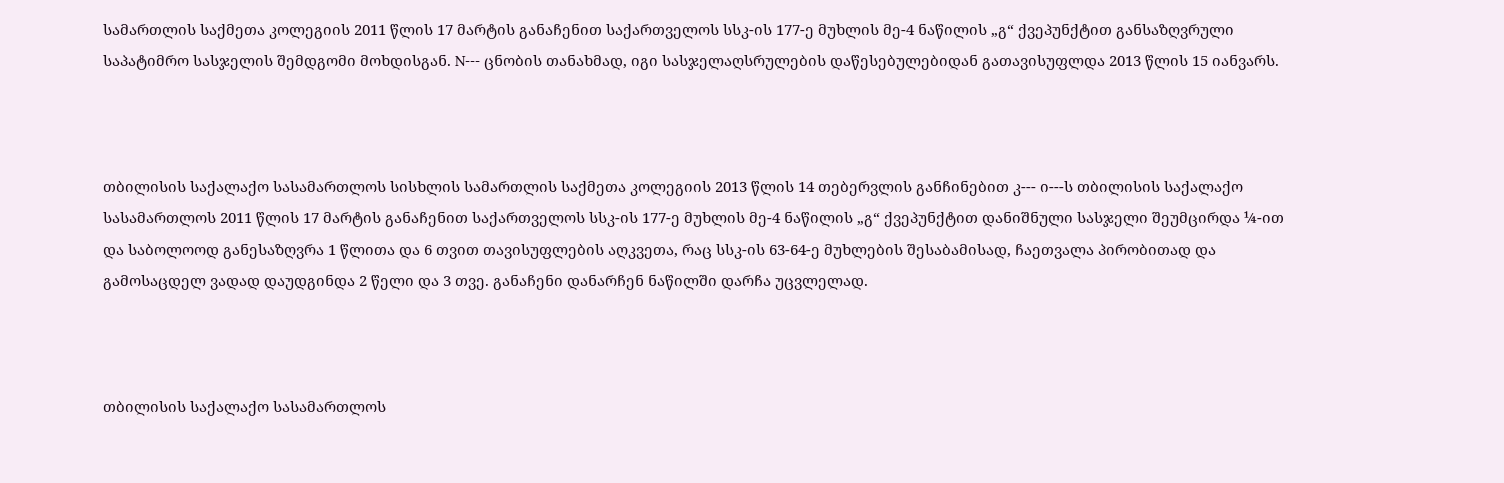სამართლის საქმეთა კოლეგიის 2011 წლის 17 მარტის განაჩენით საქართველოს სსკ-ის 177-ე მუხლის მე-4 ნაწილის „გ“ ქვეპუნქტით განსაზღვრული საპატიმრო სასჯელის შემდგომი მოხდისგან. N--- ცნობის თანახმად, იგი სასჯელაღსრულების დაწესებულებიდან გათავისუფლდა 2013 წლის 15 იანვარს.



თბილისის საქალაქო სასამართლოს სისხლის სამართლის საქმეთა კოლეგიის 2013 წლის 14 თებერვლის განჩინებით კ--- ი---ს თბილისის საქალაქო სასამართლოს 2011 წლის 17 მარტის განაჩენით საქართველოს სსკ-ის 177-ე მუხლის მე-4 ნაწილის „გ“ ქვეპუნქტით დანიშნული სასჯელი შეუმცირდა ¼-ით და საბოლოოდ განესაზღვრა 1 წლითა და 6 თვით თავისუფლების აღკვეთა, რაც სსკ-ის 63-64-ე მუხლების შესაბამისად, ჩაეთვალა პირობითად და გამოსაცდელ ვადად დაუდგინდა 2 წელი და 3 თვე. განაჩენი დანარჩენ ნაწილში დარჩა უცვლელად.



თბილისის საქალაქო სასამართლოს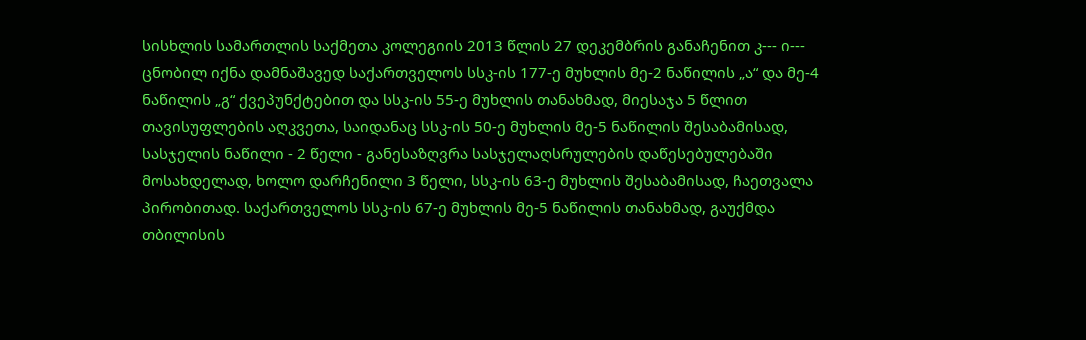სისხლის სამართლის საქმეთა კოლეგიის 2013 წლის 27 დეკემბრის განაჩენით კ--- ი--- ცნობილ იქნა დამნაშავედ საქართველოს სსკ-ის 177-ე მუხლის მე-2 ნაწილის „ა“ და მე-4 ნაწილის „გ“ ქვეპუნქტებით და სსკ-ის 55-ე მუხლის თანახმად, მიესაჯა 5 წლით თავისუფლების აღკვეთა, საიდანაც სსკ-ის 50-ე მუხლის მე-5 ნაწილის შესაბამისად, სასჯელის ნაწილი - 2 წელი - განესაზღვრა სასჯელაღსრულების დაწესებულებაში მოსახდელად, ხოლო დარჩენილი 3 წელი, სსკ-ის 63-ე მუხლის შესაბამისად, ჩაეთვალა პირობითად. საქართველოს სსკ-ის 67-ე მუხლის მე-5 ნაწილის თანახმად, გაუქმდა თბილისის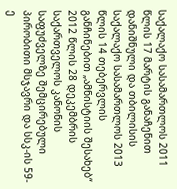საქალაქო სასამართლოს 2011 წლის 17 მარტის განაჩენით დანიშნული და თბილისის საქალაქო სასამართლოს 2013 წლის 14 თებერვლის განჩინებით „ამნისტიის შესახებ“ 2012 წლის 28 დეკემბრის საქართველოს კანონის საფუძველზე შემცირებული პირობითი მსჯავრი და სსკ-ის 59-ე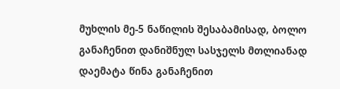მუხლის მე-5 ნაწილის შესაბამისად, ბოლო განაჩენით დანიშნულ სასჯელს მთლიანად დაემატა წინა განაჩენით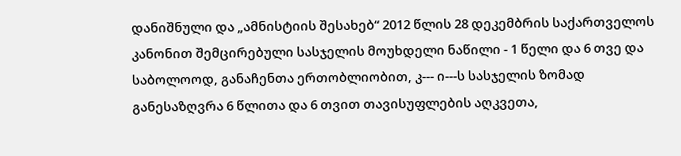დანიშნული და „ამნისტიის შესახებ“ 2012 წლის 28 დეკემბრის საქართველოს კანონით შემცირებული სასჯელის მოუხდელი ნაწილი - 1 წელი და 6 თვე და საბოლოოდ, განაჩენთა ერთობლიობით, კ--- ი---ს სასჯელის ზომად განესაზღვრა 6 წლითა და 6 თვით თავისუფლების აღკვეთა,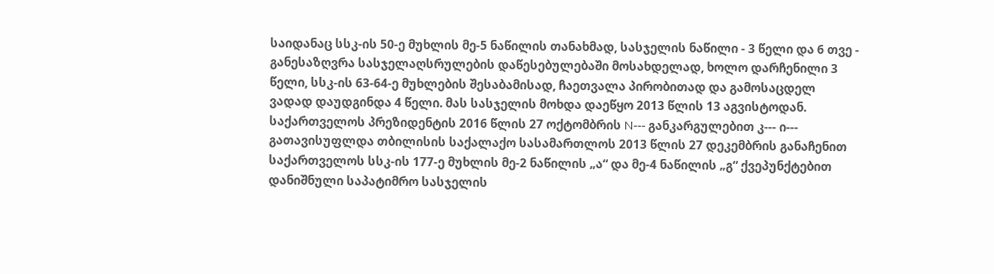საიდანაც სსკ-ის 50-ე მუხლის მე-5 ნაწილის თანახმად, სასჯელის ნაწილი - 3 წელი და 6 თვე - განესაზღვრა სასჯელაღსრულების დაწესებულებაში მოსახდელად, ხოლო დარჩენილი 3 წელი, სსკ-ის 63-64-ე მუხლების შესაბამისად, ჩაეთვალა პირობითად და გამოსაცდელ ვადად დაუდგინდა 4 წელი. მას სასჯელის მოხდა დაეწყო 2013 წლის 13 აგვისტოდან. საქართველოს პრეზიდენტის 2016 წლის 27 ოქტომბრის N--- განკარგულებით კ--- ი--- გათავისუფლდა თბილისის საქალაქო სასამართლოს 2013 წლის 27 დეკემბრის განაჩენით საქართველოს სსკ-ის 177-ე მუხლის მე-2 ნაწილის „ა“ და მე-4 ნაწილის „გ“ ქვეპუნქტებით დანიშნული საპატიმრო სასჯელის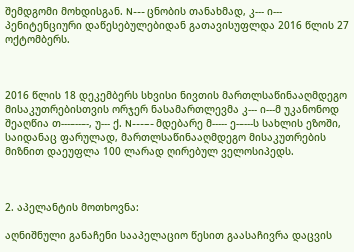შემდგომი მოხდისგან. N--- ცნობის თანახმად, კ--- ი--- პენიტენციური დაწესებულებიდან გათავისუფლდა 2016 წლის 27 ოქტომბერს.



2016 წლის 18 დეკემბერს სხვისი ნივთის მართლსაწინააღმდეგო მისაკუთრებისთვის ორჯერ ნასამართლევმა კ--- ი---მ უკანონოდ შეაღწია თ---–--–-, უ--- ქ. N---–- მდებარე მ----- ე-–---ს სახლის ეზოში, საიდანაც ფარულად, მართლსაწინააღმდეგო მისაკუთრების მიზნით დაეუფლა 100 ლარად ღირებულ ველოსიპედს.



2. აპელანტის მოთხოვნა:

აღნიშნული განაჩენი სააპელაციო წესით გაასაჩივრა დაცვის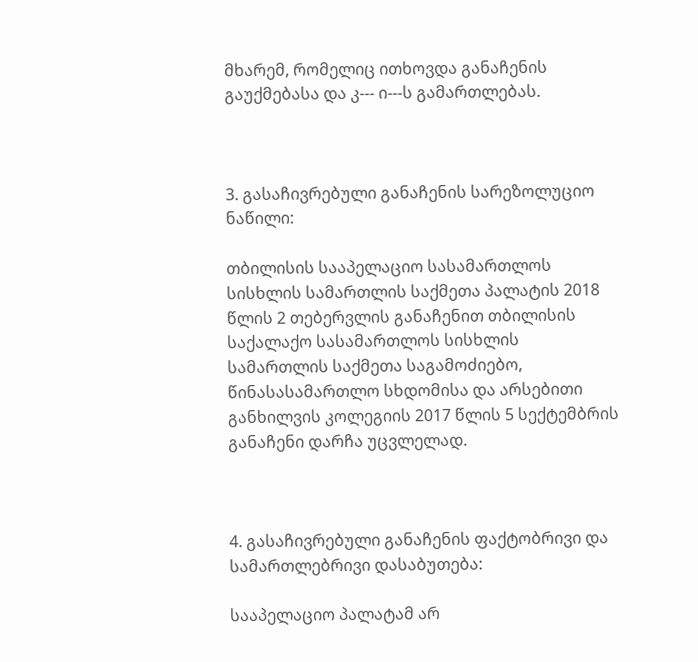მხარემ, რომელიც ითხოვდა განაჩენის გაუქმებასა და კ--- ი---ს გამართლებას.



3. გასაჩივრებული განაჩენის სარეზოლუციო ნაწილი:

თბილისის სააპელაციო სასამართლოს სისხლის სამართლის საქმეთა პალატის 2018 წლის 2 თებერვლის განაჩენით თბილისის საქალაქო სასამართლოს სისხლის სამართლის საქმეთა საგამოძიებო, წინასასამართლო სხდომისა და არსებითი განხილვის კოლეგიის 2017 წლის 5 სექტემბრის განაჩენი დარჩა უცვლელად.



4. გასაჩივრებული განაჩენის ფაქტობრივი და სამართლებრივი დასაბუთება:

სააპელაციო პალატამ არ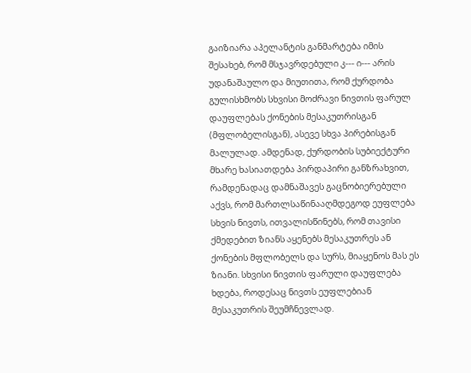გაიზიარა აპელანტის განმარტება იმის შესახებ, რომ მსჯავრდებული კ--- ი--- არის უდანაშაულო და მიუთითა, რომ ქურდობა გულისხმობს სხვისი მოძრავი ნივთის ფარულ დაუფლებას ქონების მესაკუთრისგან (მფლობელისგან), ასევე სხვა პირებისგან მალულად. ამდენად, ქურდობის სუბიექტური მხარე ხასიათდება პირდაპირი განზრახვით, რამდენადაც დამნაშავეს გაცნობიერებული აქვს, რომ მართლსაწინააღმდეგოდ ეუფლება სხვის ნივთს, ითვალისწინებს, რომ თავისი ქმედებით ზიანს აყენებს მესაკუთრეს ან ქონების მფლობელს და სურს, მიაყენოს მას ეს ზიანი. სხვისი ნივთის ფარული დაუფლება ხდება, როდესაც ნივთს ეუფლებიან მესაკუთრის შეუმჩნევლად.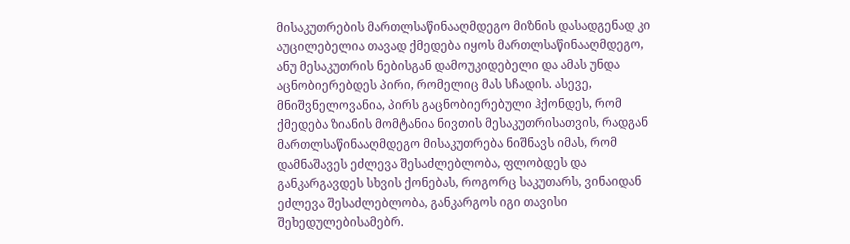მისაკუთრების მართლსაწინააღმდეგო მიზნის დასადგენად კი აუცილებელია თავად ქმედება იყოს მართლსაწინააღმდეგო, ანუ მესაკუთრის ნებისგან დამოუკიდებელი და ამას უნდა აცნობიერებდეს პირი, რომელიც მას სჩადის. ასევე, მნიშვნელოვანია, პირს გაცნობიერებული ჰქონდეს, რომ ქმედება ზიანის მომტანია ნივთის მესაკუთრისათვის, რადგან მართლსაწინააღმდეგო მისაკუთრება ნიშნავს იმას, რომ დამნაშავეს ეძლევა შესაძლებლობა, ფლობდეს და განკარგავდეს სხვის ქონებას, როგორც საკუთარს, ვინაიდან ეძლევა შესაძლებლობა, განკარგოს იგი თავისი შეხედულებისამებრ.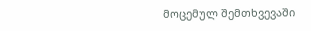მოცემულ შემთხვევაში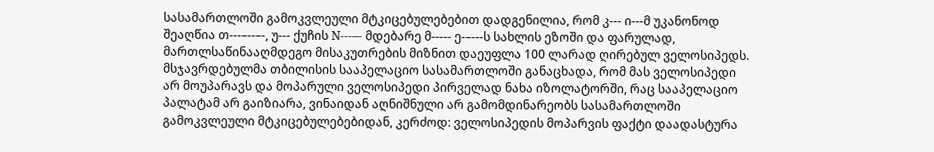სასამართლოში გამოკვლეული მტკიცებულებებით დადგენილია, რომ კ--- ი---მ უკანონოდ შეაღწია თ---–--–-, უ--- ქუჩის N---–- მდებარე მ----- ე-–---ს სახლის ეზოში და ფარულად, მართლსაწინააღმდეგო მისაკუთრების მიზნით დაეუფლა 100 ლარად ღირებულ ველოსიპედს. მსჯავრდებულმა თბილისის სააპელაციო სასამართლოში განაცხადა, რომ მას ველოსიპედი არ მოუპარავს და მოპარული ველოსიპედი პირველად ნახა იზოლატორში, რაც სააპელაციო პალატამ არ გაიზიარა, ვინაიდან აღნიშნული არ გამომდინარეობს სასამართლოში გამოკვლეული მტკიცებულებებიდან, კერძოდ: ველოსიპედის მოპარვის ფაქტი დაადასტურა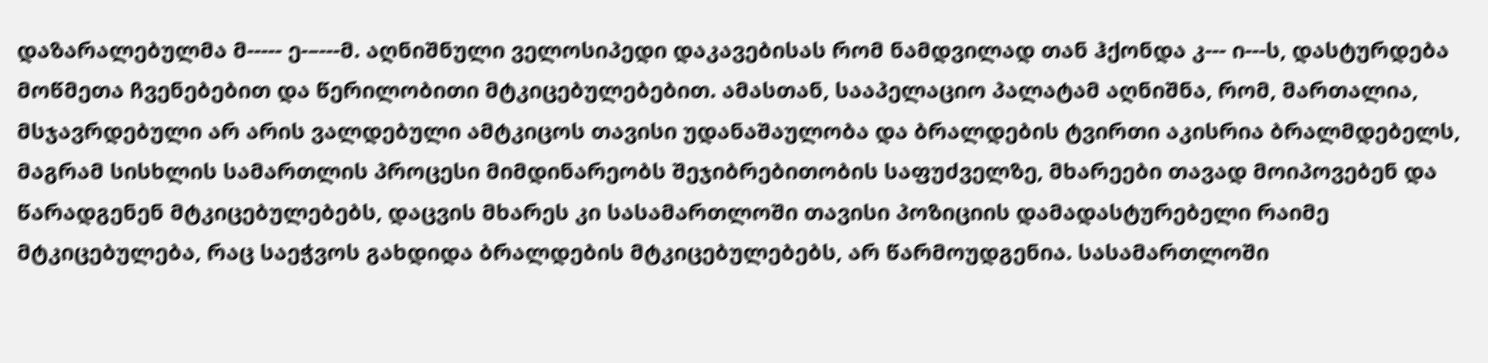დაზარალებულმა მ----- ე-–---მ. აღნიშნული ველოსიპედი დაკავებისას რომ ნამდვილად თან ჰქონდა კ--- ი---ს, დასტურდება მოწმეთა ჩვენებებით და წერილობითი მტკიცებულებებით. ამასთან, სააპელაციო პალატამ აღნიშნა, რომ, მართალია, მსჯავრდებული არ არის ვალდებული ამტკიცოს თავისი უდანაშაულობა და ბრალდების ტვირთი აკისრია ბრალმდებელს, მაგრამ სისხლის სამართლის პროცესი მიმდინარეობს შეჯიბრებითობის საფუძველზე, მხარეები თავად მოიპოვებენ და წარადგენენ მტკიცებულებებს, დაცვის მხარეს კი სასამართლოში თავისი პოზიციის დამადასტურებელი რაიმე მტკიცებულება, რაც საეჭვოს გახდიდა ბრალდების მტკიცებულებებს, არ წარმოუდგენია. სასამართლოში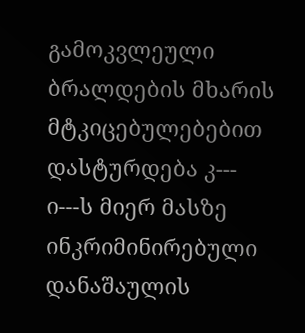გამოკვლეული ბრალდების მხარის მტკიცებულებებით დასტურდება კ--- ი---ს მიერ მასზე ინკრიმინირებული დანაშაულის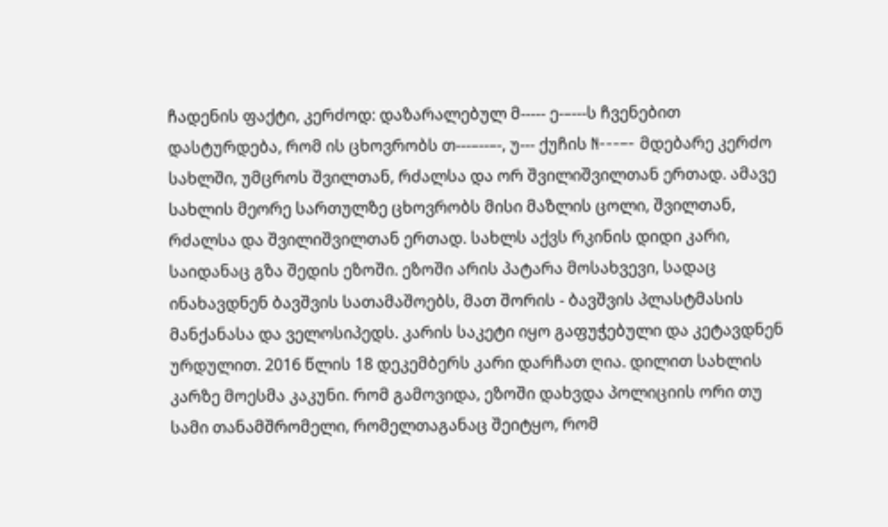ჩადენის ფაქტი, კერძოდ: დაზარალებულ მ----- ე-–---ს ჩვენებით დასტურდება, რომ ის ცხოვრობს თ---–--–-, უ--- ქუჩის N---–- მდებარე კერძო სახლში, უმცროს შვილთან, რძალსა და ორ შვილიშვილთან ერთად. ამავე სახლის მეორე სართულზე ცხოვრობს მისი მაზლის ცოლი, შვილთან, რძალსა და შვილიშვილთან ერთად. სახლს აქვს რკინის დიდი კარი, საიდანაც გზა შედის ეზოში. ეზოში არის პატარა მოსახვევი, სადაც ინახავდნენ ბავშვის სათამაშოებს, მათ შორის - ბავშვის პლასტმასის მანქანასა და ველოსიპედს. კარის საკეტი იყო გაფუჭებული და კეტავდნენ ურდულით. 2016 წლის 18 დეკემბერს კარი დარჩათ ღია. დილით სახლის კარზე მოესმა კაკუნი. რომ გამოვიდა, ეზოში დახვდა პოლიციის ორი თუ სამი თანამშრომელი, რომელთაგანაც შეიტყო, რომ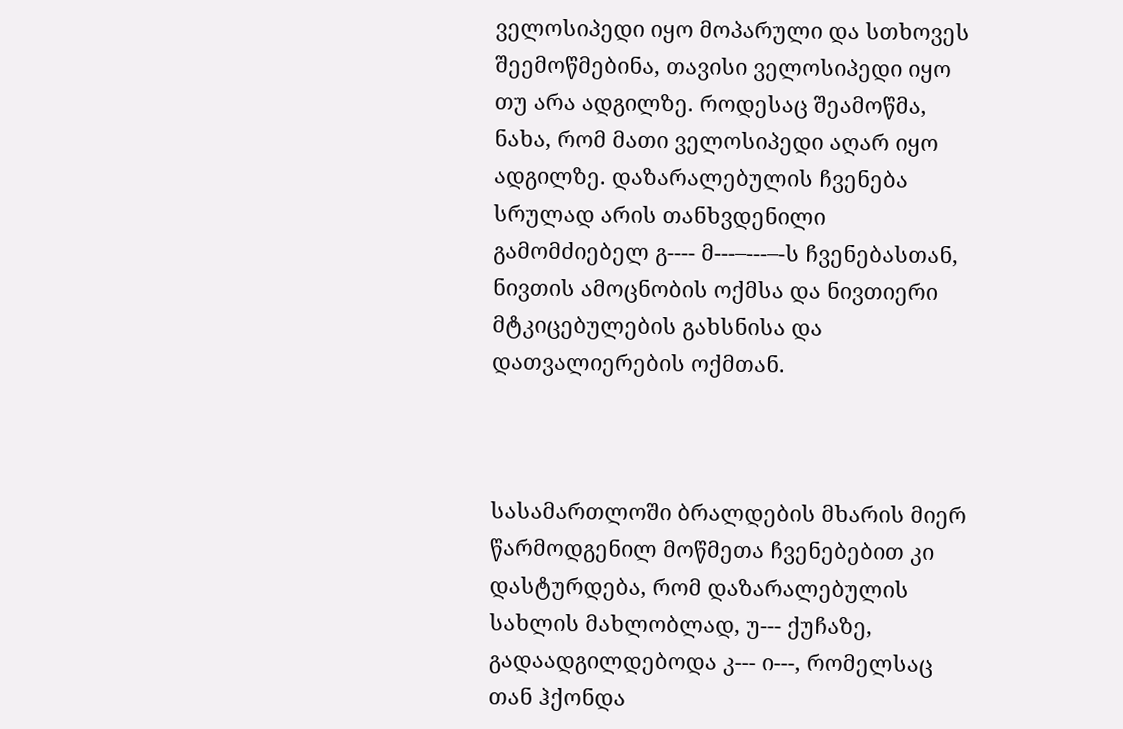ველოსიპედი იყო მოპარული და სთხოვეს შეემოწმებინა, თავისი ველოსიპედი იყო თუ არა ადგილზე. როდესაც შეამოწმა, ნახა, რომ მათი ველოსიპედი აღარ იყო ადგილზე. დაზარალებულის ჩვენება სრულად არის თანხვდენილი გამომძიებელ გ---- მ---–---–-ს ჩვენებასთან, ნივთის ამოცნობის ოქმსა და ნივთიერი მტკიცებულების გახსნისა და დათვალიერების ოქმთან.



სასამართლოში ბრალდების მხარის მიერ წარმოდგენილ მოწმეთა ჩვენებებით კი დასტურდება, რომ დაზარალებულის სახლის მახლობლად, უ--- ქუჩაზე, გადაადგილდებოდა კ--- ი---, რომელსაც თან ჰქონდა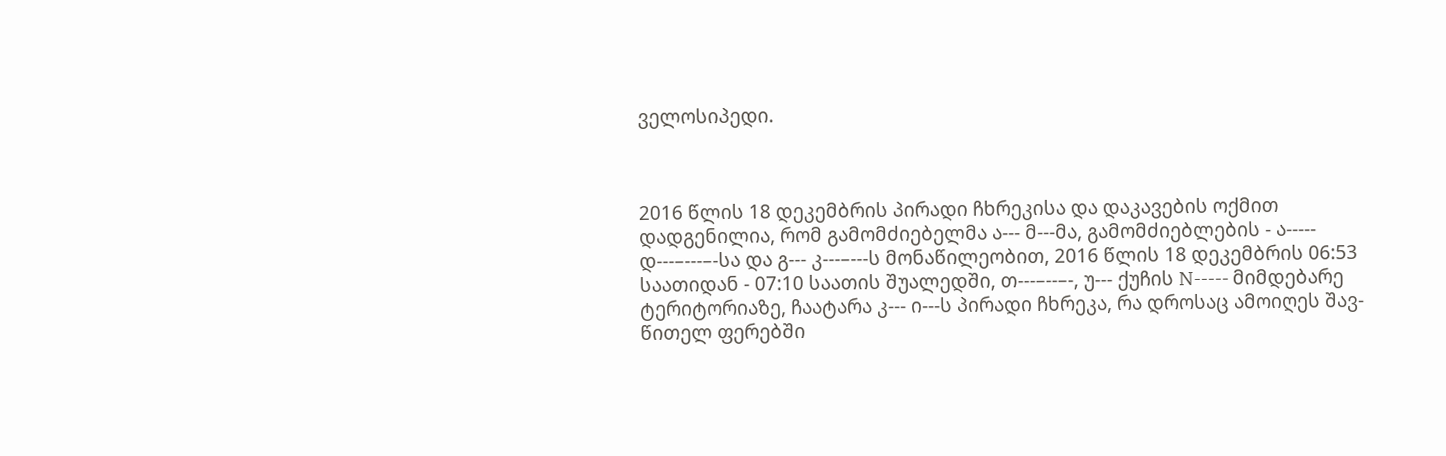ველოსიპედი.



2016 წლის 18 დეკემბრის პირადი ჩხრეკისა და დაკავების ოქმით დადგენილია, რომ გამომძიებელმა ა--- მ---მა, გამომძიებლების - ა----- დ---–---–-სა და გ--- კ---–---ს მონაწილეობით, 2016 წლის 18 დეკემბრის 06:53 საათიდან - 07:10 საათის შუალედში, თ---–--–-, უ--- ქუჩის N----- მიმდებარე ტერიტორიაზე, ჩაატარა კ--- ი---ს პირადი ჩხრეკა, რა დროსაც ამოიღეს შავ-წითელ ფერებში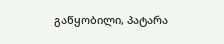გაწყობილი, პატარა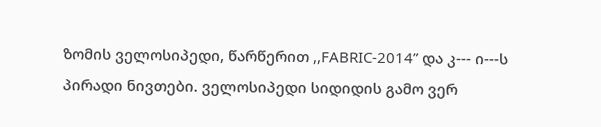ზომის ველოსიპედი, წარწერით ,,FABRIC-2014” და კ--- ი---ს პირადი ნივთები. ველოსიპედი სიდიდის გამო ვერ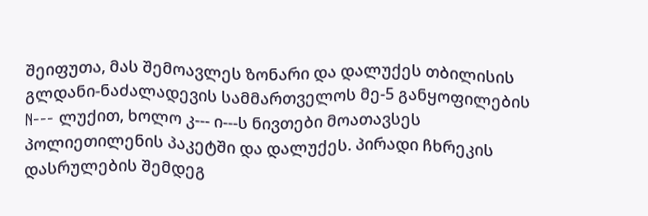შეიფუთა, მას შემოავლეს ზონარი და დალუქეს თბილისის გლდანი-ნაძალადევის სამმართველოს მე-5 განყოფილების N--- ლუქით, ხოლო კ--- ი---ს ნივთები მოათავსეს პოლიეთილენის პაკეტში და დალუქეს. პირადი ჩხრეკის დასრულების შემდეგ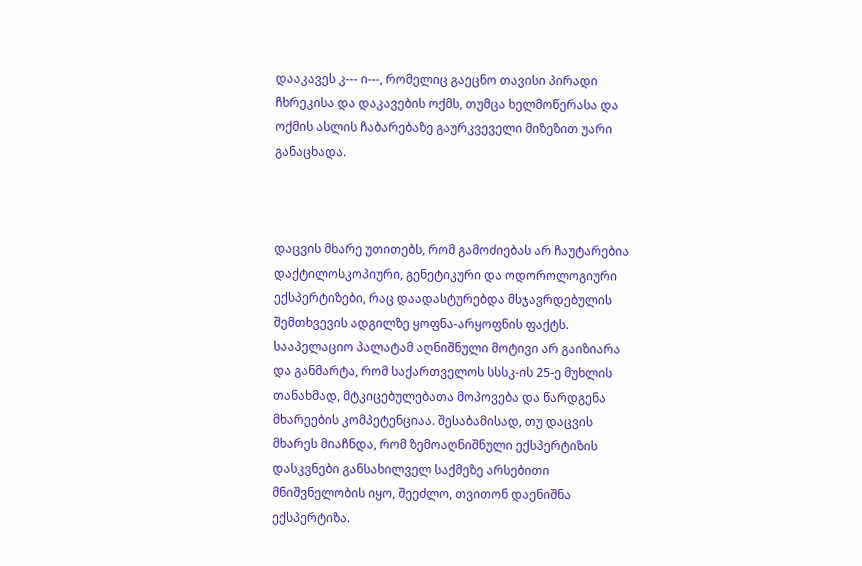დააკავეს კ--- ი---, რომელიც გაეცნო თავისი პირადი ჩხრეკისა და დაკავების ოქმს, თუმცა ხელმოწერასა და ოქმის ასლის ჩაბარებაზე გაურკვეველი მიზეზით უარი განაცხადა.



დაცვის მხარე უთითებს, რომ გამოძიებას არ ჩაუტარებია დაქტილოსკოპიური, გენეტიკური და ოდოროლოგიური ექსპერტიზები, რაც დაადასტურებდა მსჯავრდებულის შემთხვევის ადგილზე ყოფნა-არყოფნის ფაქტს. სააპელაციო პალატამ აღნიშნული მოტივი არ გაიზიარა და განმარტა, რომ საქართველოს სსსკ-ის 25-ე მუხლის თანახმად, მტკიცებულებათა მოპოვება და წარდგენა მხარეების კომპეტენციაა. შესაბამისად, თუ დაცვის მხარეს მიაჩნდა, რომ ზემოაღნიშნული ექსპერტიზის დასკვნები განსახილველ საქმეზე არსებითი მნიშვნელობის იყო, შეეძლო, თვითონ დაენიშნა ექსპერტიზა.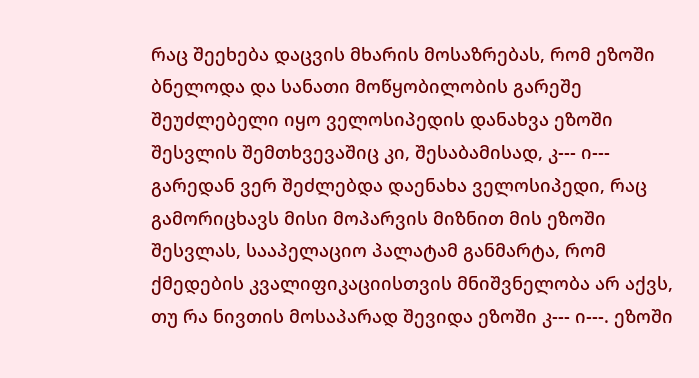რაც შეეხება დაცვის მხარის მოსაზრებას, რომ ეზოში ბნელოდა და სანათი მოწყობილობის გარეშე შეუძლებელი იყო ველოსიპედის დანახვა ეზოში შესვლის შემთხვევაშიც კი, შესაბამისად, კ--- ი--- გარედან ვერ შეძლებდა დაენახა ველოსიპედი, რაც გამორიცხავს მისი მოპარვის მიზნით მის ეზოში შესვლას, სააპელაციო პალატამ განმარტა, რომ ქმედების კვალიფიკაციისთვის მნიშვნელობა არ აქვს, თუ რა ნივთის მოსაპარად შევიდა ეზოში კ--- ი---. ეზოში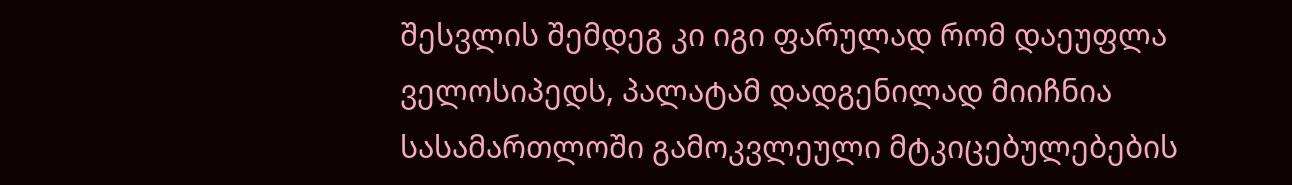შესვლის შემდეგ კი იგი ფარულად რომ დაეუფლა ველოსიპედს, პალატამ დადგენილად მიიჩნია სასამართლოში გამოკვლეული მტკიცებულებების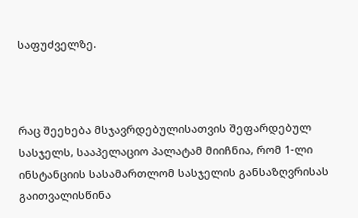საფუძველზე.



რაც შეეხება მსჯავრდებულისათვის შეფარდებულ სასჯელს, სააპელაციო პალატამ მიიჩნია, რომ 1-ლი ინსტანციის სასამართლომ სასჯელის განსაზღვრისას გაითვალისწინა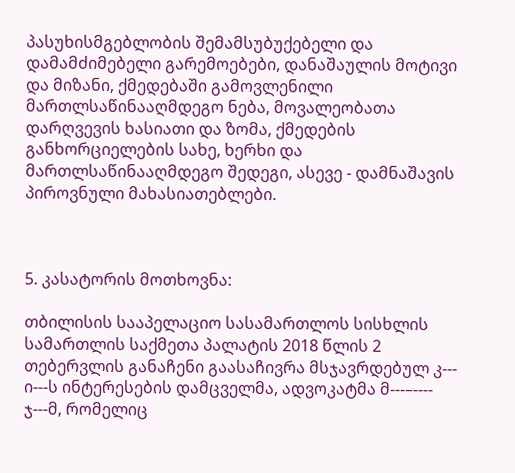პასუხისმგებლობის შემამსუბუქებელი და დამამძიმებელი გარემოებები, დანაშაულის მოტივი და მიზანი, ქმედებაში გამოვლენილი მართლსაწინააღმდეგო ნება, მოვალეობათა დარღვევის ხასიათი და ზომა, ქმედების განხორციელების სახე, ხერხი და მართლსაწინააღმდეგო შედეგი, ასევე - დამნაშავის პიროვნული მახასიათებლები.



5. კასატორის მოთხოვნა:

თბილისის სააპელაციო სასამართლოს სისხლის სამართლის საქმეთა პალატის 2018 წლის 2 თებერვლის განაჩენი გაასაჩივრა მსჯავრდებულ კ--- ი---ს ინტერესების დამცველმა, ადვოკატმა მ---–---- ჯ---მ, რომელიც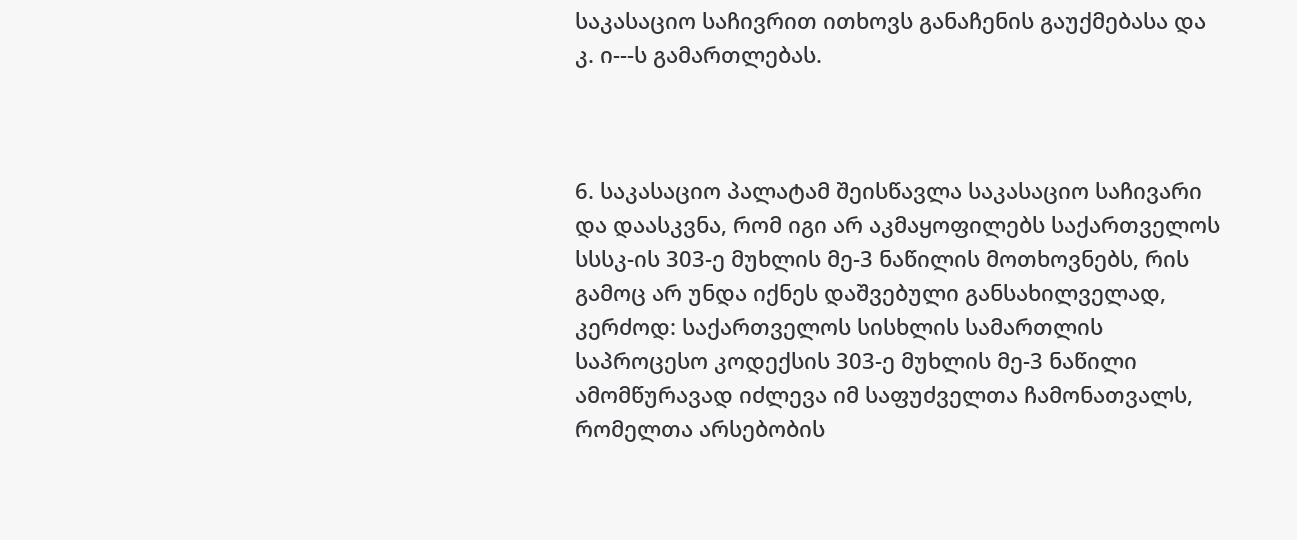საკასაციო საჩივრით ითხოვს განაჩენის გაუქმებასა და კ. ი---ს გამართლებას.



6. საკასაციო პალატამ შეისწავლა საკასაციო საჩივარი და დაასკვნა, რომ იგი არ აკმაყოფილებს საქართველოს სსსკ-ის 303-ე მუხლის მე-3 ნაწილის მოთხოვნებს, რის გამოც არ უნდა იქნეს დაშვებული განსახილველად, კერძოდ: საქართველოს სისხლის სამართლის საპროცესო კოდექსის 303-ე მუხლის მე-3 ნაწილი ამომწურავად იძლევა იმ საფუძველთა ჩამონათვალს, რომელთა არსებობის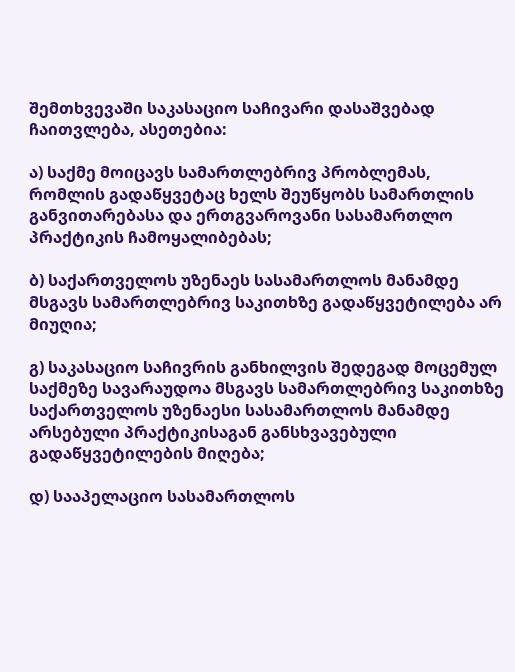შემთხვევაში საკასაციო საჩივარი დასაშვებად ჩაითვლება, ასეთებია:

ა) საქმე მოიცავს სამართლებრივ პრობლემას, რომლის გადაწყვეტაც ხელს შეუწყობს სამართლის განვითარებასა და ერთგვაროვანი სასამართლო პრაქტიკის ჩამოყალიბებას;

ბ) საქართველოს უზენაეს სასამართლოს მანამდე მსგავს სამართლებრივ საკითხზე გადაწყვეტილება არ მიუღია;

გ) საკასაციო საჩივრის განხილვის შედეგად მოცემულ საქმეზე სავარაუდოა მსგავს სამართლებრივ საკითხზე საქართველოს უზენაესი სასამართლოს მანამდე არსებული პრაქტიკისაგან განსხვავებული გადაწყვეტილების მიღება;

დ) სააპელაციო სასამართლოს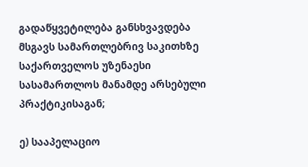გადაწყვეტილება განსხვავდება მსგავს სამართლებრივ საკითხზე საქართველოს უზენაესი სასამართლოს მანამდე არსებული პრაქტიკისაგან;

ე) სააპელაციო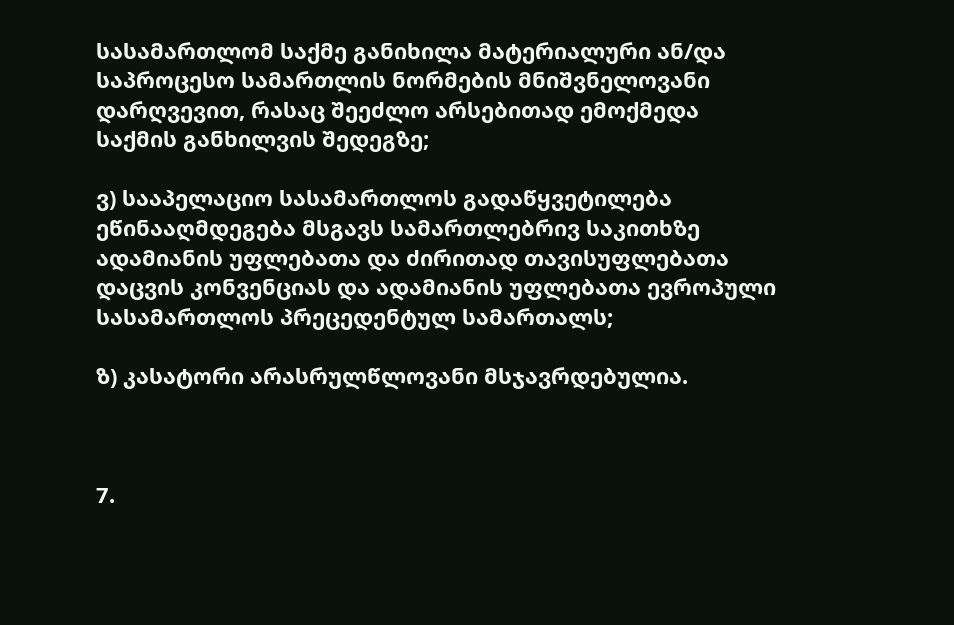სასამართლომ საქმე განიხილა მატერიალური ან/და საპროცესო სამართლის ნორმების მნიშვნელოვანი დარღვევით, რასაც შეეძლო არსებითად ემოქმედა საქმის განხილვის შედეგზე;

ვ) სააპელაციო სასამართლოს გადაწყვეტილება ეწინააღმდეგება მსგავს სამართლებრივ საკითხზე ადამიანის უფლებათა და ძირითად თავისუფლებათა დაცვის კონვენციას და ადამიანის უფლებათა ევროპული სასამართლოს პრეცედენტულ სამართალს;

ზ) კასატორი არასრულწლოვანი მსჯავრდებულია.



7.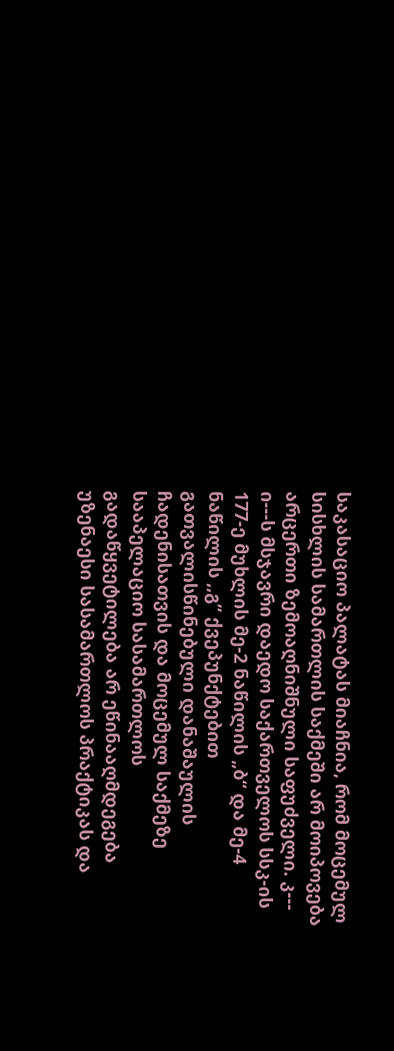საკასაციო პალატას მიაჩნია, რომ მოცემულ სისხლის სამართლის საქმეში არ მოიპოვება არცერთი ზემოაღნიშნული საფუძველი. კ--- ი---ს მსჯავრი დაედო საქართველოს სსკ-ის 177-ე მუხლის მე-2 ნაწილის „ბ“ და მე-4 ნაწილის ,,გ” ქვეპუნქტებით გათვალისწინებული დანაშაულის ჩადენისათვის და მოცემულ საქმეზე სააპელაციო სასამართლოს გადაწყვეტილება არ ეწინააღმდეგება უზენაესი სასამართლოს პრაქტიკას და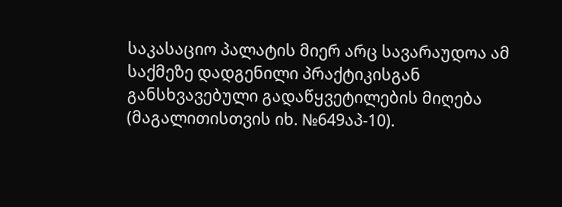საკასაციო პალატის მიერ არც სავარაუდოა ამ საქმეზე დადგენილი პრაქტიკისგან განსხვავებული გადაწყვეტილების მიღება (მაგალითისთვის იხ. №649აპ-10).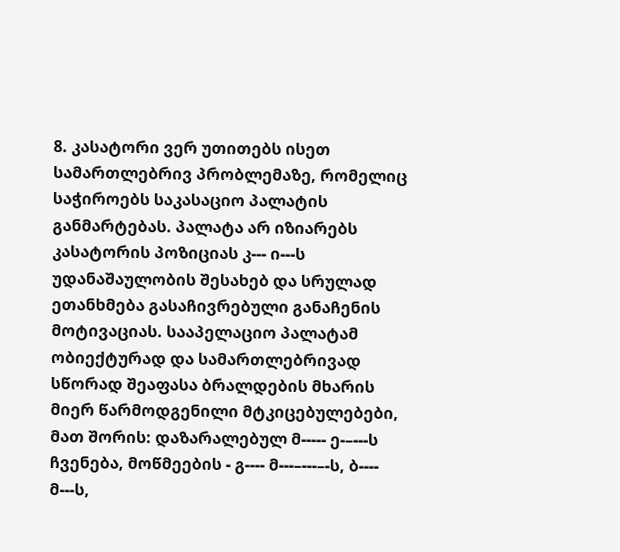8. კასატორი ვერ უთითებს ისეთ სამართლებრივ პრობლემაზე, რომელიც საჭიროებს საკასაციო პალატის განმარტებას. პალატა არ იზიარებს კასატორის პოზიციას კ--- ი---ს უდანაშაულობის შესახებ და სრულად ეთანხმება გასაჩივრებული განაჩენის მოტივაციას. სააპელაციო პალატამ ობიექტურად და სამართლებრივად სწორად შეაფასა ბრალდების მხარის მიერ წარმოდგენილი მტკიცებულებები, მათ შორის: დაზარალებულ მ----- ე-–---ს ჩვენება, მოწმეების - გ---- მ---–---–-ს, ბ---- მ---ს,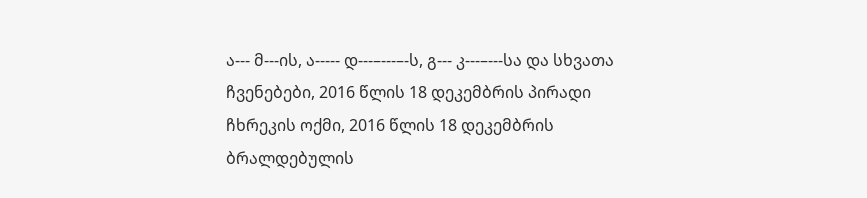ა--- მ---ის, ა----- დ---–---–-ს, გ--- კ---–---სა და სხვათა ჩვენებები, 2016 წლის 18 დეკემბრის პირადი ჩხრეკის ოქმი, 2016 წლის 18 დეკემბრის ბრალდებულის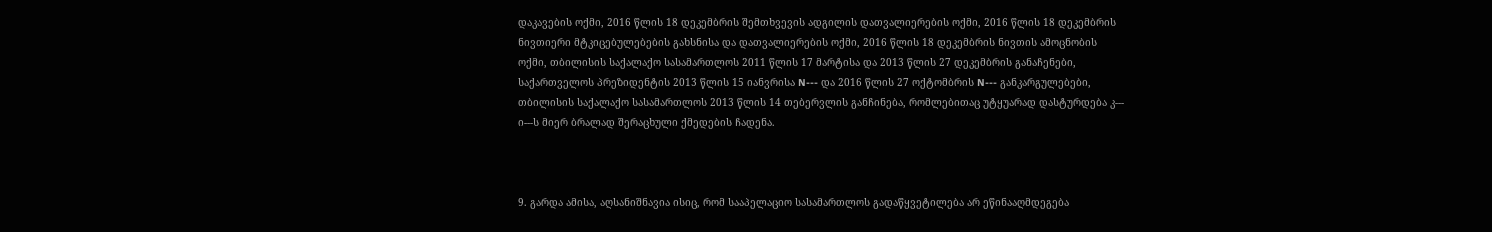დაკავების ოქმი, 2016 წლის 18 დეკემბრის შემთხვევის ადგილის დათვალიერების ოქმი, 2016 წლის 18 დეკემბრის ნივთიერი მტკიცებულებების გახსნისა და დათვალიერების ოქმი, 2016 წლის 18 დეკემბრის ნივთის ამოცნობის ოქმი, თბილისის საქალაქო სასამართლოს 2011 წლის 17 მარტისა და 2013 წლის 27 დეკემბრის განაჩენები, საქართველოს პრეზიდენტის 2013 წლის 15 იანვრისა N--- და 2016 წლის 27 ოქტომბრის N--- განკარგულებები, თბილისის საქალაქო სასამართლოს 2013 წლის 14 თებერვლის განჩინება, რომლებითაც უტყუარად დასტურდება კ--- ი---ს მიერ ბრალად შერაცხული ქმედების ჩადენა.



9. გარდა ამისა, აღსანიშნავია ისიც, რომ სააპელაციო სასამართლოს გადაწყვეტილება არ ეწინააღმდეგება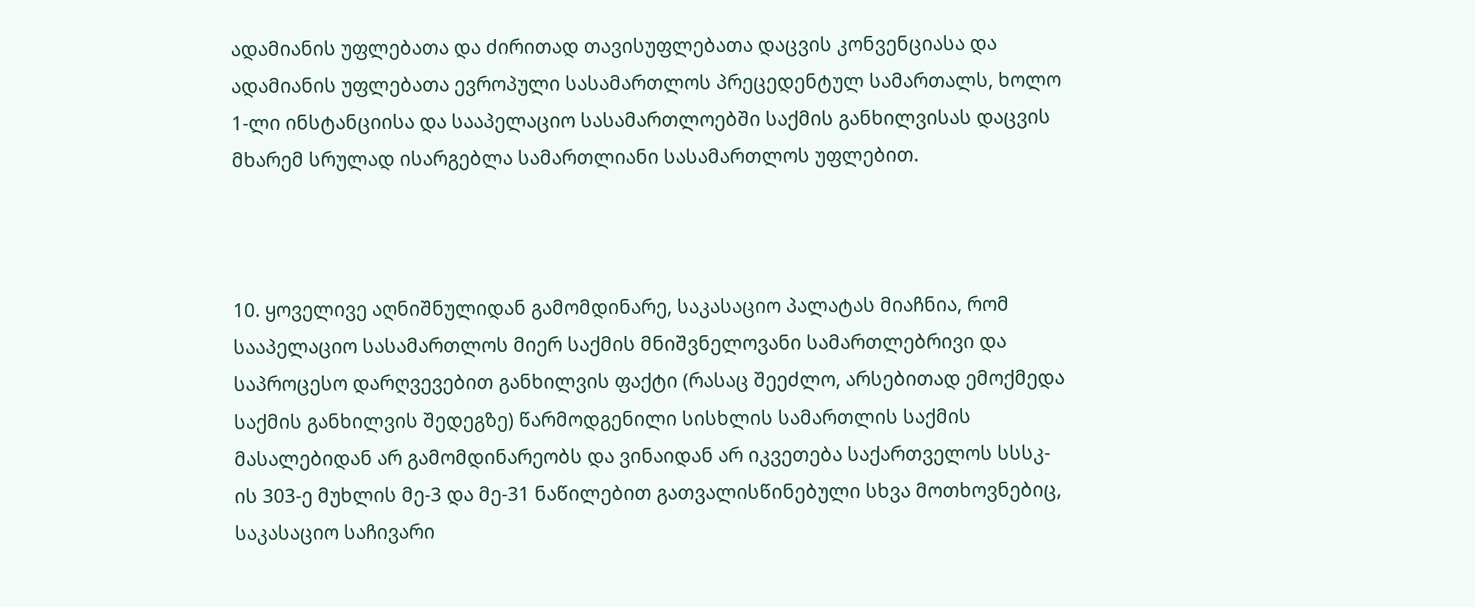ადამიანის უფლებათა და ძირითად თავისუფლებათა დაცვის კონვენციასა და ადამიანის უფლებათა ევროპული სასამართლოს პრეცედენტულ სამართალს, ხოლო 1-ლი ინსტანციისა და სააპელაციო სასამართლოებში საქმის განხილვისას დაცვის მხარემ სრულად ისარგებლა სამართლიანი სასამართლოს უფლებით.



10. ყოველივე აღნიშნულიდან გამომდინარე, საკასაციო პალატას მიაჩნია, რომ სააპელაციო სასამართლოს მიერ საქმის მნიშვნელოვანი სამართლებრივი და საპროცესო დარღვევებით განხილვის ფაქტი (რასაც შეეძლო, არსებითად ემოქმედა საქმის განხილვის შედეგზე) წარმოდგენილი სისხლის სამართლის საქმის მასალებიდან არ გამომდინარეობს და ვინაიდან არ იკვეთება საქართველოს სსსკ-ის 303-ე მუხლის მე-3 და მე-31 ნაწილებით გათვალისწინებული სხვა მოთხოვნებიც, საკასაციო საჩივარი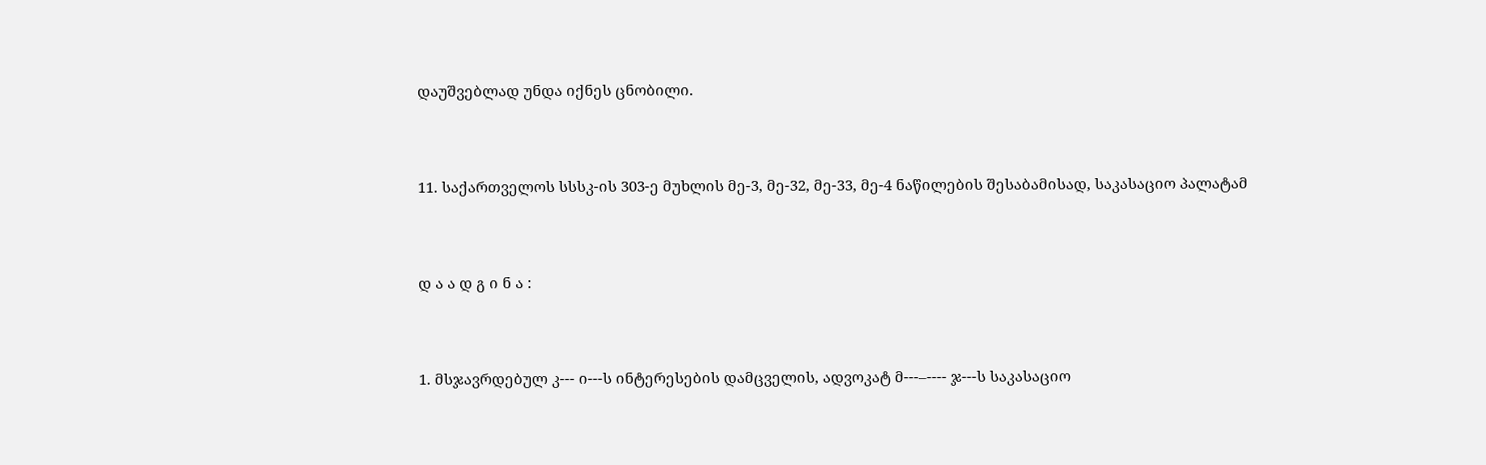დაუშვებლად უნდა იქნეს ცნობილი.



11. საქართველოს სსსკ-ის 303-ე მუხლის მე-3, მე-32, მე-33, მე-4 ნაწილების შესაბამისად, საკასაციო პალატამ



დ ა ა დ გ ი ნ ა :



1. მსჯავრდებულ კ--- ი---ს ინტერესების დამცველის, ადვოკატ მ---–---- ჯ---ს საკასაციო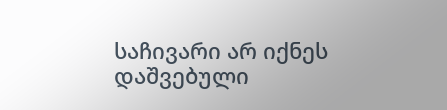საჩივარი არ იქნეს დაშვებული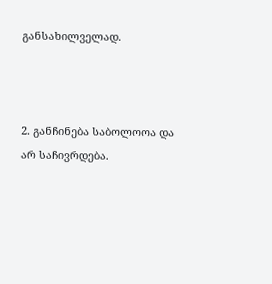განსახილველად.



2. განჩინება საბოლოოა და არ საჩივრდება.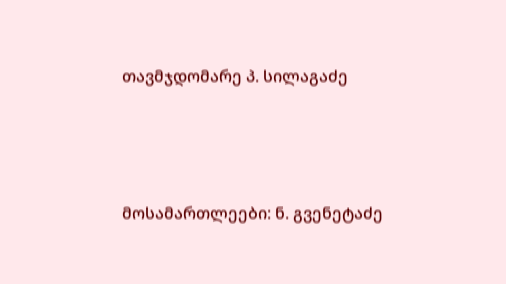თავმჯდომარე პ. სილაგაძე



მოსამართლეები: ნ. გვენეტაძე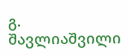გ. შავლიაშვილი